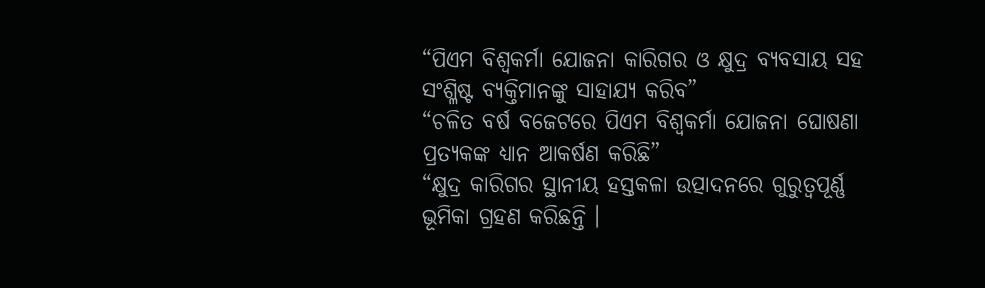“ପିଏମ ବିଶ୍ୱକର୍ମା ଯୋଜନା କାରିଗର ଓ କ୍ଷୁଦ୍ର ବ୍ୟବସାୟ ସହ ସଂଶ୍ଳିଷ୍ଟ ବ୍ୟକ୍ତିମାନଙ୍କୁ ସାହାଯ୍ୟ କରିବ”
“ଚଳିତ ବର୍ଷ ବଜେଟରେ ପିଏମ ବିଶ୍ୱକର୍ମା ଯୋଜନା ଘୋଷଣା ପ୍ରତ୍ୟକଙ୍କ ଧ୍ୟାନ ଆକର୍ଷଣ କରିଛି”
“କ୍ଷୁଦ୍ର କାରିଗର ସ୍ଥାନୀୟ ହସ୍ତକଳା ଉତ୍ପାଦନରେ ଗୁରୁତ୍ୱପୂର୍ଣ୍ଣ ଭୂମିକା ଗ୍ରହଣ କରିଛନ୍ତି ।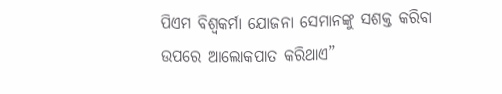ପିଏମ ବିଶ୍ୱକର୍ମା ଯୋଜନା ସେମାନଙ୍କୁ ସଶକ୍ତ କରିବା ଉପରେ ଆଲୋକପାତ କରିଥାଏ”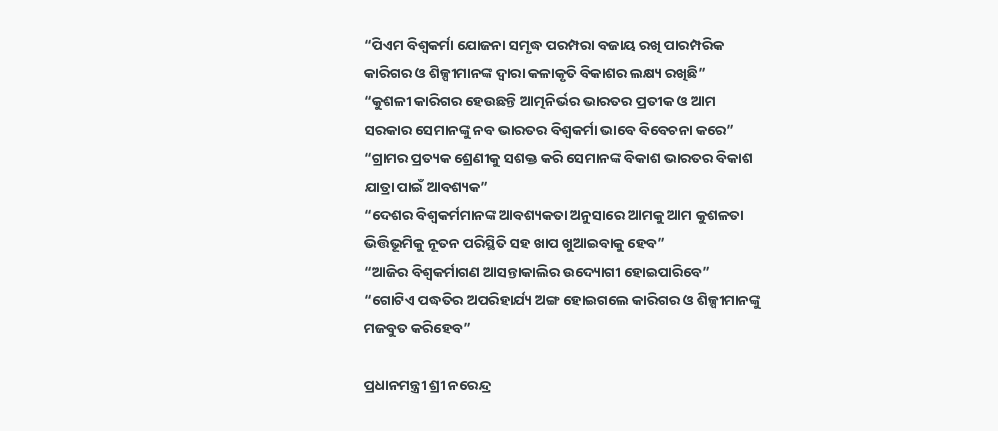“ପିଏମ ବିଶ୍ୱକର୍ମା ଯୋଜନା ସମୃଦ୍ଧ ପରମ୍ପରା ବଜାୟ ରଖି ପାରମ୍ପରିକ କାରିଗର ଓ ଶିଳ୍ପୀମାନଙ୍କ ଦ୍ୱାରା କଳାକୃତି ବିକାଶର ଲକ୍ଷ୍ୟ ରଖିଛି”
“କୁଶଳୀ କାରିଗର ହେଉଛନ୍ତି ଆତ୍ମନିର୍ଭର ଭାରତର ପ୍ରତୀକ ଓ ଆମ ସରକାର ସେମାନଙ୍କୁ ନବ ଭାରତର ବିଶ୍ୱକର୍ମା ଭାବେ ବିବେଚନା କରେ”
“ଗ୍ରାମର ପ୍ରତ୍ୟକ ଶ୍ରେଣୀକୁ ସଶକ୍ତ କରି ସେମାନଙ୍କ ବିକାଶ ଭାରତର ବିକାଶ ଯାତ୍ରା ପାଇଁ ଆବଶ୍ୟକ”
“ଦେଶର ବିଶ୍ୱକର୍ମମାନଙ୍କ ଆବଶ୍ୟକତା ଅନୁସାରେ ଆମକୁ ଆମ କୁଶଳତା ଭିତ୍ତିଭୂମିକୁ ନୂତନ ପରିସ୍ଥିତି ସହ ଖାପ ଖୁଆଇବାକୁ ହେବ”
“ଆଜିର ବିଶ୍ୱକର୍ମାଗଣ ଆସନ୍ତାକାଲିର ଉଦ୍ୟୋଗୀ ହୋଇପାରିବେ”
“ଗୋଟିଏ ପଦ୍ଧତିର ଅପରିହାର୍ଯ୍ୟ ଅଙ୍ଗ ହୋଇଗଲେ କାରିଗର ଓ ଶିଳ୍ପୀମାନଙ୍କୁ ମଜବୁତ କରିହେବ”

ପ୍ରଧାନମନ୍ତ୍ରୀ ଶ୍ରୀ ନରେନ୍ଦ୍ର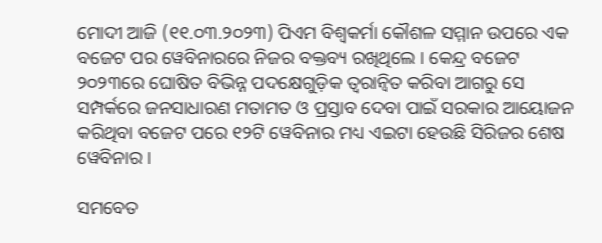ମୋଦୀ ଆଜି (୧୧.୦୩.୨୦୨୩) ପିଏମ ବିଶ୍ୱକର୍ମା କୌଶଳ ସମ୍ମାନ ଉପରେ ଏକ ବଜେଟ ପର ୱେବିନାରରେ ନିଜର ବକ୍ତବ୍ୟ ରଖିଥିଲେ । କେନ୍ଦ୍ର ବଜେଟ ୨୦୨୩ରେ ଘୋଷିତ ବିଭିନ୍ନ ପଦକ୍ଷେଗୁଡ଼ିକ ତ୍ୱରାନ୍ୱିତ କରିବା ଆଗରୁ ସେ ସମ୍ପର୍କରେ ଜନସାଧାରଣ ମତାମତ ଓ ପ୍ରସ୍ତାବ ଦେବା ପାଇଁ ସରକାର ଆୟୋଜନ କରିଥିବା ବଜେଟ ପରେ ୧୨ଟି ୱେବିନାର ମଧ୍ୟ ଏଇଟା ହେଉଛି ସିରିଜର ଶେଷ ୱେବିନାର ।

ସମବେତ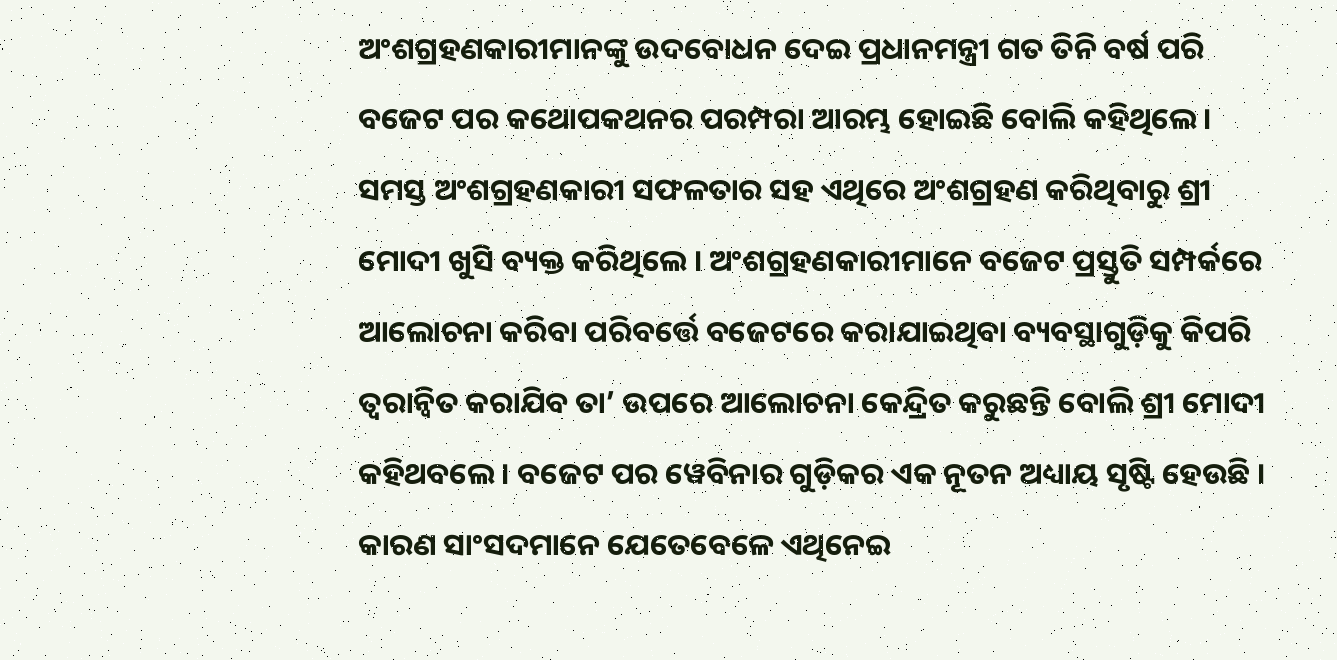ଅଂଶଗ୍ରହଣକାରୀମାନଙ୍କୁ ଉଦବୋଧନ ଦେଇ ପ୍ରଧାନମନ୍ତ୍ରୀ ଗତ ତିନି ବର୍ଷ ପରି ବଜେଟ ପର କଥୋପକଥନର ପରମ୍ପରା ଆରମ୍ଭ ହୋଇଛି ବୋଲି କହିଥିଲେ । ସମସ୍ତ ଅଂଶଗ୍ରହଣକାରୀ ସଫଳତାର ସହ ଏଥିରେ ଅଂଶଗ୍ରହଣ କରିଥିବାରୁ ଶ୍ରୀ ମୋଦୀ ଖୁସି ବ୍ୟକ୍ତ କରିଥିଲେ । ଅଂଶଗ୍ରହଣକାରୀମାନେ ବଜେଟ ପ୍ରସ୍ତୁତି ସମ୍ପର୍କରେ ଆଲୋଚନା କରିବା ପରିବର୍ତ୍ତେ ବଜେଟରେ କରାଯାଇଥିବା ବ୍ୟବସ୍ଥାଗୁଡ଼ିକୁ କିପରି ତ୍ୱରାନ୍ୱିତ କରାଯିବ ତା’ ଉପରେ ଆଲୋଚନା କେନ୍ଦ୍ରିତ କରୁଛନ୍ତି ବୋଲି ଶ୍ରୀ ମୋଦୀ କହିଥବଲେ । ବଜେଟ ପର ୱେବିନାର ଗୁଡ଼ିକର ଏକ ନୂତନ ଅଧ୍ୟାୟ ସୃଷ୍ଟି ହେଉଛି । କାରଣ ସାଂସଦମାନେ ଯେତେବେଳେ ଏଥିନେଇ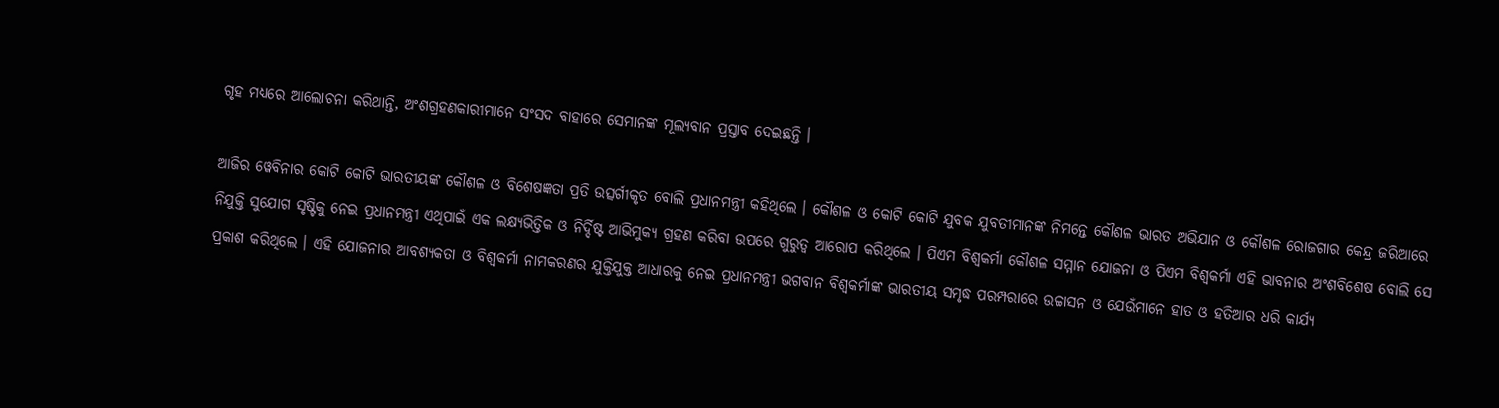ଗୃହ ମଧ୍ୟରେ ଆଲୋଚନା କରିଥାନ୍ତି, ଅଂଶଗ୍ରହଣକାରୀମାନେ ସଂସଦ ବାହାରେ ସେମାନଙ୍କ ମୂଲ୍ୟବାନ ପ୍ରସ୍ତାବ ଦେଇଛନ୍ତି ।

ଆଜିର ୱେବିନାର କୋଟି କୋଟି ଭାରତୀୟଙ୍କ କୌଶଳ ଓ ବିଶେଷଜ୍ଞତା ପ୍ରତି ଉତ୍ସର୍ଗୀକୃତ ବୋଲି ପ୍ରଧାନମନ୍ତ୍ରୀ କହିଥିଲେ । କୌଶଳ ଓ କୋଟି କୋଟି ଯୁବକ ଯୁବତୀମାନଙ୍କ ନିମନ୍ତେ କୌଶଳ ଭାରତ ଅଭିଯାନ ଓ କୌଶଳ ରୋଜଗାର କେନ୍ଦ୍ର ଜରିଆରେ ନିଯୁକ୍ତି ସୁଯୋଗ ସୃଷ୍ଟିକୁ ନେଇ ପ୍ରଧାନମନ୍ତ୍ରୀ ଏଥିପାଇଁ ଏକ ଲକ୍ଷ୍ୟଭିତ୍ତିକ ଓ ନିର୍ଦ୍ଦିଷ୍ଟ ଆଭିମୁକ୍ୟ ଗ୍ରହଣ କରିବା ଉପରେ ଗୁରୁତ୍ୱ ଆରୋପ କରିଥିଲେ । ପିଏମ ବିଶ୍ୱକର୍ମା କୌଶଳ ସମ୍ମାନ ଯୋଜନା ଓ ପିଏମ ବିଶ୍ୱକର୍ମା ଏହି ଭାବନାର ଅଂଶବିଶେଷ ବୋଲି ସେ ପ୍ରକାଶ କରିଥିଲେ । ଏହି ଯୋଜନାର ଆବଶ୍ୟକତା ଓ ବିଶ୍ୱକର୍ମା ନାମକରଣର ଯୁକ୍ତିଯୁକ୍ତ ଆଧାରକୁ ନେଇ ପ୍ରଧାନମନ୍ତ୍ରୀ ଭଗବାନ ବିଶ୍ୱକର୍ମାଙ୍କ ଭାରତୀୟ ସମୃଦ୍ଧ ପରମ୍ପରାରେ ଉଚ୍ଚାସନ ଓ ଯେଉଁମାନେ ହାତ ଓ ହତିଆର ଧରି କାର୍ଯ୍ୟ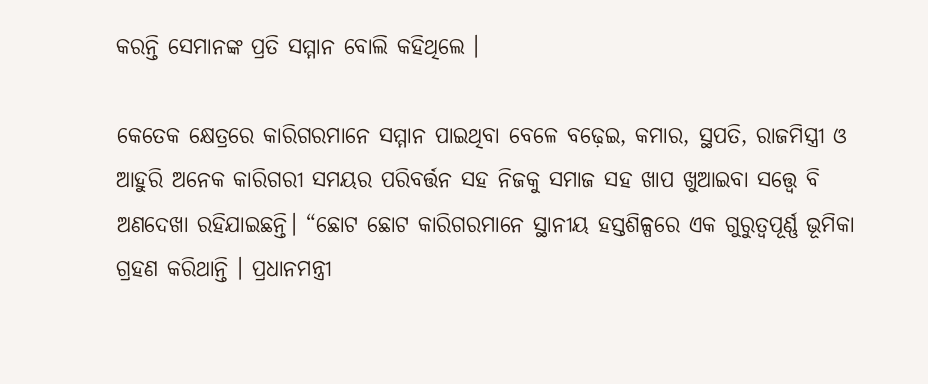କରନ୍ତି ସେମାନଙ୍କ ପ୍ରତି ସମ୍ମାନ ବୋଲି କହିଥିଲେ ।

କେତେକ କ୍ଷେତ୍ରରେ କାରିଗରମାନେ ସମ୍ମାନ ପାଇଥିବା ବେଳେ ବଢ଼େଇ, କମାର, ସ୍ଥପତି, ରାଜମିସ୍ତ୍ରୀ ଓ ଆହୁରି ଅନେକ କାରିଗରୀ ସମୟର ପରିବର୍ତ୍ତନ ସହ ନିଜକୁ ସମାଜ ସହ ଖାପ ଖୁଆଇବା ସତ୍ତ୍ୱେ ବି ଅଣଦେଖା ରହିଯାଇଛନ୍ତି। “ଛୋଟ ଛୋଟ କାରିଗରମାନେ ସ୍ଥାନୀୟ ହସ୍ତଶିଳ୍ପରେ ଏକ ଗୁରୁତ୍ୱପୂର୍ଣ୍ଣ ଭୂମିକା ଗ୍ରହଣ କରିଥାନ୍ତି । ପ୍ରଧାନମନ୍ତ୍ରୀ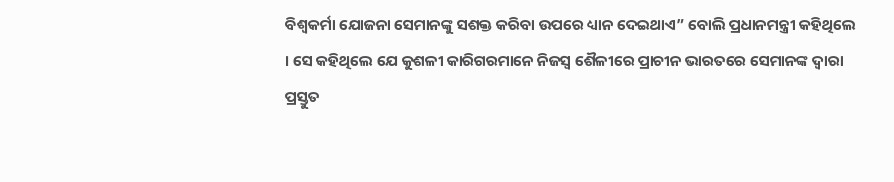ବିଶ୍ୱକର୍ମା ଯୋଜନା ସେମାନଙ୍କୁ ସଶକ୍ତ କରିବା ଉପରେ ଧ୍ୟାନ ଦେଇଥାଏ” ବୋଲି ପ୍ରଧାନମନ୍ତ୍ରୀ କହିଥିଲେ । ସେ କହିଥିଲେ ଯେ କୁଶଳୀ କାରିଗରମାନେ ନିଜସ୍ୱ ଶୈଳୀରେ ପ୍ରାଚୀନ ଭାରତରେ ସେମାନଙ୍କ ଦ୍ୱାରା ପ୍ରସ୍ତୁତ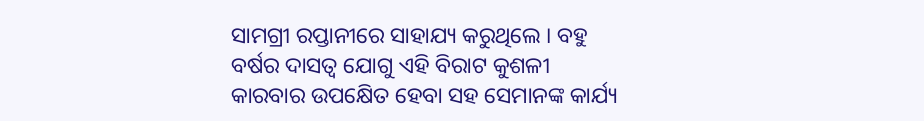ସାମଗ୍ରୀ ରପ୍ତାନୀରେ ସାହାଯ୍ୟ କରୁଥିଲେ । ବହୁ ବର୍ଷର ଦାସତ୍ୱ ଯୋଗୁ ଏହି ବିରାଟ କୁଶଳୀ କାରବାର ଉପକ୍ଷେିତ ହେବା ସହ ସେମାନଙ୍କ କାର୍ଯ୍ୟ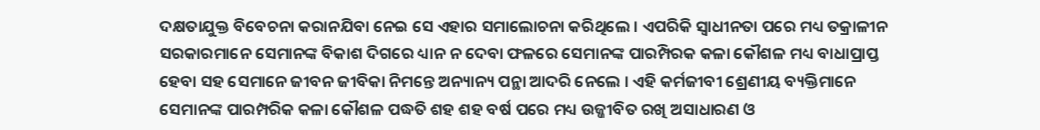ଦକ୍ଷତାଯୁକ୍ତ ବିବେଚନା କରାନଯିବା ନେଇ ସେ ଏହାର ସମାଲୋଚନା କରିଥିଲେ । ଏପରିକି ସ୍ୱାଧୀନତା ପରେ ମଧ୍ୟ ତକ୍ରାଳୀନ ସରକାରମାନେ ସେମାନଙ୍କ ବିକାଶ ଦିଗରେ ଧ୍ୟାନ ନ ଦେବା ଫଳରେ ସେମାନଙ୍କ ପାରମ୍ପିରକ କଳା କୌଶଳ ମଧ୍ୟ ବାଧାପ୍ରାପ୍ତ ହେବା ସହ ସେମାନେ ଜୀବନ ଜୀବିକା ନିମନ୍ତେ ଅନ୍ୟାନ୍ୟ ପନ୍ଥା ଆଦରି ନେଲେ । ଏହି କର୍ମଜୀବୀ ଶ୍ରେଣୀୟ ବ୍ୟକ୍ତିମାନେ ସେମାନଙ୍କ ପାରମ୍ପରିକ କଳା କୌଶଳ ପଦ୍ଧତି ଶହ ଶହ ବର୍ଷ ପରେ ମଧ୍ୟ ଉଜ୍ଜୀବିତ ରଖି ଅସାଧାରଣ ଓ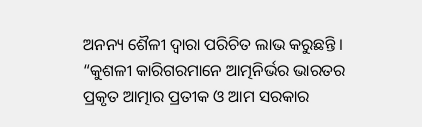ଅନନ୍ୟ ଶୈଳୀ ଦ୍ୱାରା ପରିଚିତ ଲାଭ କରୁଛନ୍ତି । “କୁଶଳୀ କାରିଗରମାନେ ଆତ୍ମନିର୍ଭର ଭାରତର ପ୍ରକୃତ ଆତ୍ମାର ପ୍ରତୀକ ଓ ଆମ ସରକାର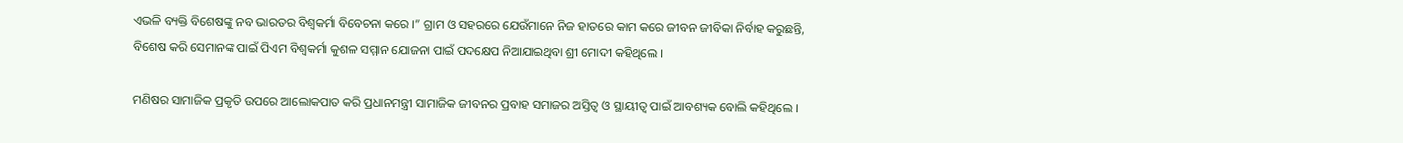ଏଭଳି ବ୍ୟକ୍ତି ବିଶେଷଙ୍କୁ ନବ ଭାରତର ବିଶ୍ୱକର୍ମା ବିବେଚନା କରେ ।” ଗ୍ରାମ ଓ ସହରରେ ଯେଉଁମାନେ ନିଜ ହାତରେ କାମ କରେ ଜୀବନ ଜୀବିକା ନିର୍ବାହ କରୁଛନ୍ତି, ବିଶେଷ କରି ସେମାନଙ୍କ ପାଇଁ ପିଏମ ବିଶ୍ୱକର୍ମା କୁଶଳ ସମ୍ମାନ ଯୋଜନା ପାଇଁ ପଦକ୍ଷେପ ନିଆଯାଇଥିବା ଶ୍ରୀ ମୋଦୀ କହିଥିଲେ ।

ମଣିଷର ସାମାଜିକ ପ୍ରକୃତି ଉପରେ ଆଲୋକପାତ କରି ପ୍ରଧାନମନ୍ତ୍ରୀ ସାମାଜିକ ଜୀବନର ପ୍ରବାହ ସମାଜର ଅସ୍ତିତ୍ୱ ଓ ସ୍ଥାୟୀତ୍ୱ ପାଇଁ ଆବଶ୍ୟକ ବୋଲି କହିଥିଲେ ।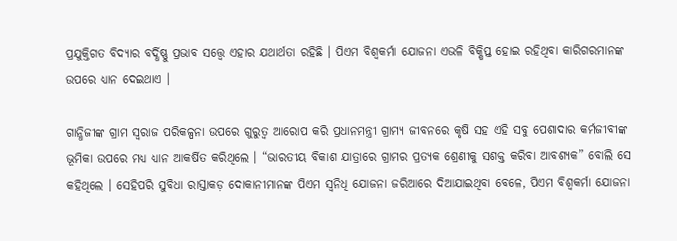ପ୍ରଯୁକ୍ତିଗତ ବିଦ୍ୟାର ବର୍ଦ୍ଧିଷ୍ଣୁ ପ୍ରଭାବ ସତ୍ତ୍ୱେ ଏହାର ଯଥାର୍ଥତା ରହିଛି । ପିଏମ ବିଶ୍ୱକର୍ମା ଯୋଜନା ଏଭଳି ବିକ୍ଷିପ୍ତ ହୋଇ ରହିଥିବା କାରିଗରମାନଙ୍କ ଉପରେ ଧ୍ୟାନ ଦେଇଥାଏ ।

ଗାନ୍ଧିଜୀଙ୍କ ଗ୍ରାମ ସ୍ୱରାଜ ପରିକଳ୍ପନା ଉପରେ ଗୁରୁତ୍ୱ ଆରୋପ କରି ପ୍ରଧାନମନ୍ତ୍ରୀ ଗ୍ରାମ୍ୟ ଜୀବନରେ କୃଷି ସହ ଏହି ସବୁ ପେଶାଦାର କର୍ମଜୀବୀଙ୍କ ଭୂମିକା ଉପରେ ମଧ୍ୟ ଧ୍ୟାନ ଆକର୍ଷିତ କରିଥିଲେ । “ଭାରତୀୟ ବିକାଶ ଯାତ୍ରାରେ ଗ୍ରାମର ପ୍ରତ୍ୟକ ଶ୍ରେଣୀକୁ ସଶକ୍ତ କରିବା ଆବଶ୍ୟକ” ବୋଲି ସେ କହିଥିଲେ । ସେହିପରି ସୁବିଧା ରାସ୍ତାକଡ଼ ଦୋକାନୀମାନଙ୍କ ପିଏମ ସ୍ୱନିଧି ଯୋଜନା ଜରିଆରେ ଦିଆଯାଇଥିବା ବେଳେ, ପିଏମ ବିଶ୍ୱକର୍ମା ଯୋଜନା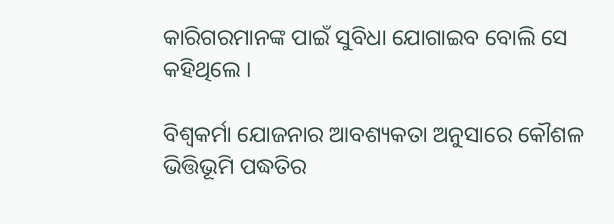କାରିଗରମାନଙ୍କ ପାଇଁ ସୁବିଧା ଯୋଗାଇବ ବୋଲି ସେ କହିଥିଲେ ।

ବିଶ୍ୱକର୍ମା ଯୋଜନାର ଆବଶ୍ୟକତା ଅନୁସାରେ କୌଶଳ ଭିତ୍ତିଭୂମି ପଦ୍ଧତିର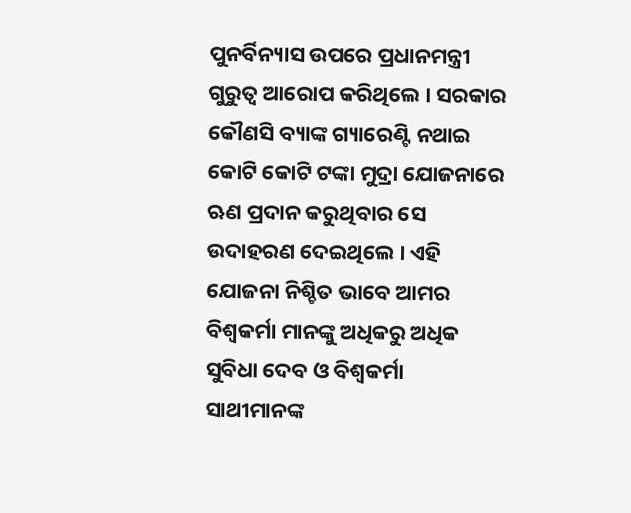ପୁନର୍ବିନ୍ୟାସ ଉପରେ ପ୍ରଧାନମନ୍ତ୍ରୀ ଗୁରୁତ୍ୱ ଆରୋପ କରିଥିଲେ । ସରକାର କୌଣସି ବ୍ୟାଙ୍କ ଗ୍ୟାରେଣ୍ଟି ନଥାଇ କୋଟି କୋଟି ଟଙ୍କା ମୁଦ୍ରା ଯୋଜନାରେ ଋଣ ପ୍ରଦାନ କରୁଥିବାର ସେ ଉଦାହରଣ ଦେଇଥିଲେ । ଏହି ଯୋଜନା ନିଶ୍ଚିତ ଭାବେ ଆମର ବିଶ୍ୱକର୍ମା ମାନଙ୍କୁ ଅଧିକରୁ ଅଧିକ ସୁବିଧା ଦେବ ଓ ବିଶ୍ୱକର୍ମା ସାଥୀମାନଙ୍କ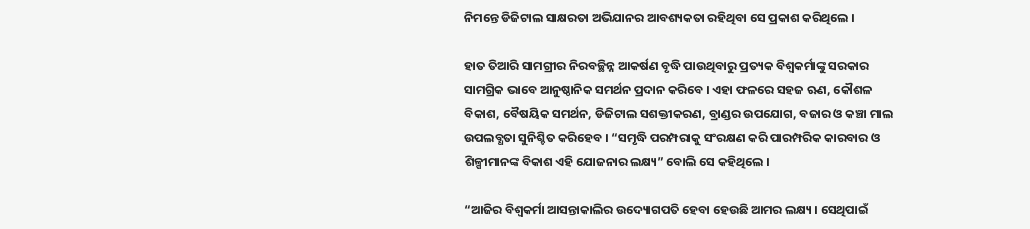ନିମନ୍ତେ ଡିଜିଟାଲ ସାକ୍ଷରତା ଅଭିଯାନର ଆବଶ୍ୟକତା ରହିଥିବା ସେ ପ୍ରକାଶ କରିଥିଲେ ।

ହାତ ତିଆରି ସାମଗ୍ରୀର ନିରବଚ୍ଛିନ୍ନ ଆକର୍ଷଣ ବୃଦ୍ଧି ପାଉଥିବାରୁ ପ୍ରତ୍ୟକ ବିଶ୍ୱକର୍ମାଙ୍କୁ ସରକାର ସାମଗ୍ରିକ ଭାବେ ଆନୁଷ୍ଠାନିକ ସମର୍ଥନ ପ୍ରଦାନ କରିବେ । ଏହା ଫଳରେ ସହଜ ଋଣ, କୌଶଳ ବିକାଶ, ବୈଷୟିକ ସମର୍ଥନ, ଡିଜିଟାଲ ସଶକ୍ତୀକରଣ, ବ୍ରାଣ୍ଡର ଉପଯୋଗ, ବଜାର ଓ କଞ୍ଚା ମାଲ ଉପଲବ୍ଧତା ସୁନିଶ୍ଚିତ କରିହେବ । “ସମୃଦ୍ଧି ପରମ୍ପରାକୁ ସଂରକ୍ଷଣ କରି ପାରମ୍ପରିକ କାରବାର ଓ ଶିଳ୍ପୀମାନଙ୍କ ବିକାଶ ଏହି ଯୋଜନାର ଲକ୍ଷ୍ୟ” ବୋଲି ସେ କହିଥିଲେ ।

“ଆଜିର ବିଶ୍ୱକର୍ମା ଆସନ୍ତାକାଲିର ଉଦ୍ୟୋଗପତି ହେବା ହେଉଛି ଆମର ଲକ୍ଷ୍ୟ । ସେଥିପାଇଁ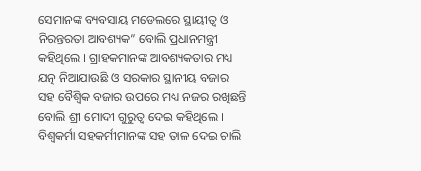ସେମାନଙ୍କ ବ୍ୟବସାୟ ମଡେଲରେ ସ୍ଥାୟୀତ୍ୱ ଓ ନିରନ୍ତରତା ଆବଶ୍ୟକ” ବୋଲି ପ୍ରଧାନମନ୍ତ୍ରୀ କହିଥିଲେ । ଗ୍ରାହକମାନଙ୍କ ଆବଶ୍ୟକତାର ମଧ୍ୟ ଯତ୍ନ ନିଆଯାଉଛି ଓ ସରକାର ସ୍ଥାନୀୟ ବଜାର ସହ ବୈଶ୍ୱିକ ବଜାର ଉପରେ ମଧ୍ୟ ନଜର ରଖିଛନ୍ତି ବୋଲି ଶ୍ରୀ ମୋଦୀ ଗୁରୁତ୍ୱ ଦେଇ କହିଥିଲେ । ବିଶ୍ୱକର୍ମା ସହକର୍ମୀମାନଙ୍କ ସହ ତାଳ ଦେଇ ଚାଲି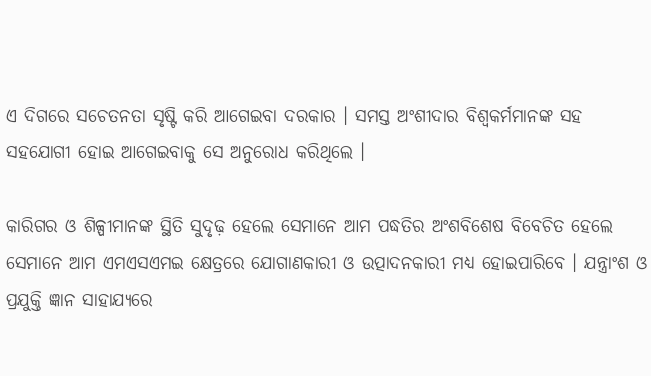ଏ ଦିଗରେ ସଚେତନତା ସୃଷ୍ଟି କରି ଆଗେଇବା ଦରକାର । ସମସ୍ତ ଅଂଶୀଦାର ବିଶ୍ୱକର୍ମମାନଙ୍କ ସହ ସହଯୋଗୀ ହୋଇ ଆଗେଇବାକୁ ସେ ଅନୁରୋଧ କରିଥିଲେ ।

କାରିଗର ଓ ଶିଳ୍ପୀମାନଙ୍କ ସ୍ଥିତି ସୁଦୃଢ଼ ହେଲେ ସେମାନେ ଆମ ପଦ୍ଧତିର ଅଂଶବିଶେଷ ବିବେଚିତ ହେଲେ ସେମାନେ ଆମ ଏମଏସଏମଇ କ୍ଷେତ୍ରରେ ଯୋଗାଣକାରୀ ଓ ଉତ୍ପାଦନକାରୀ ମଧ୍ୟ ହୋଇପାରିବେ । ଯନ୍ତ୍ରାଂଶ ଓ ପ୍ରଯୁକ୍ତି ଜ୍ଞାନ ସାହାଯ୍ୟରେ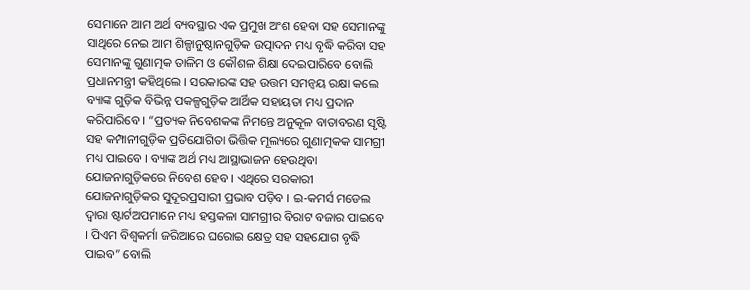ସେମାନେ ଆମ ଅର୍ଥ ବ୍ୟବସ୍ଥାର ଏକ ପ୍ରମୁଖ ଅଂଶ ହେବା ସହ ସେମାନଙ୍କୁ ସାଥିରେ ନେଇ ଆମ ଶିଳ୍ପାନୁଷ୍ଠାନଗୁଡ଼ିକ ଉତ୍ପାଦନ ମଧ୍ୟ ବୃଦ୍ଧି କରିବା ସହ ସେମାନଙ୍କୁ ଗୁଣାତ୍ମକ ତାଳିମ ଓ କୌଶଳ ଶିକ୍ଷା ଦେଇପାରିବେ ବୋଲି ପ୍ରଧାନମନ୍ତ୍ରୀ କହିଥିଲେ । ସରକାରଙ୍କ ସହ ଉତ୍ତମ ସମନ୍ୱୟ ରକ୍ଷା କଲେ ବ୍ୟାଙ୍କ ଗୁଡ଼ିକ ବିଭିନ୍ନ ପକଳ୍ପଗୁଡ଼ିକ ଆର୍ଥିକ ସହାୟତା ମଧ୍ୟ ପ୍ରଦାନ କରିପାରିବେ । “ପ୍ରତ୍ୟକ ନିବେଶକଙ୍କ ନିମନ୍ତେ ଅନୁକୂଳ ବାତାବରଣ ସୃଷ୍ଟି ସହ କମ୍ପାନୀଗୁଡ଼ିକ ପ୍ରତିଯୋଗିତା ଭିତ୍ତିକ ମୂଲ୍ୟରେ ଗୁଣାତ୍ମକକ ସାମଗ୍ରୀ ମଧ୍ୟ ପାଇବେ । ବ୍ୟାଙ୍କ ଅର୍ଥ ମଧ୍ୟ ଆସ୍ଥାଭାଜନ ହେଉଥିବା ଯୋଜନାଗୁଡ଼ିକରେ ନିବେଶ ହେବ । ଏଥିରେ ସରକାରୀ ଯୋଜନାଗୁଡ଼ିକର ସୁଦୂରପ୍ରସାରୀ ପ୍ରଭାବ ପଡ଼ିବ । ଇ-କମର୍ସ ମଡେଲ ଦ୍ୱାରା ଷ୍ଟାର୍ଟଅପମାନେ ମଧ୍ୟ ହସ୍ତକଳା ସାମଗ୍ରୀର ବିରାଟ ବଜାର ପାଇବେ । ପିଏମ ବିଶ୍ୱକର୍ମା ଜରିଆରେ ଘରୋଇ କ୍ଷେତ୍ର ସହ ସହଯୋଗ ବୃଦ୍ଧି ପାଇବ” ବୋଲି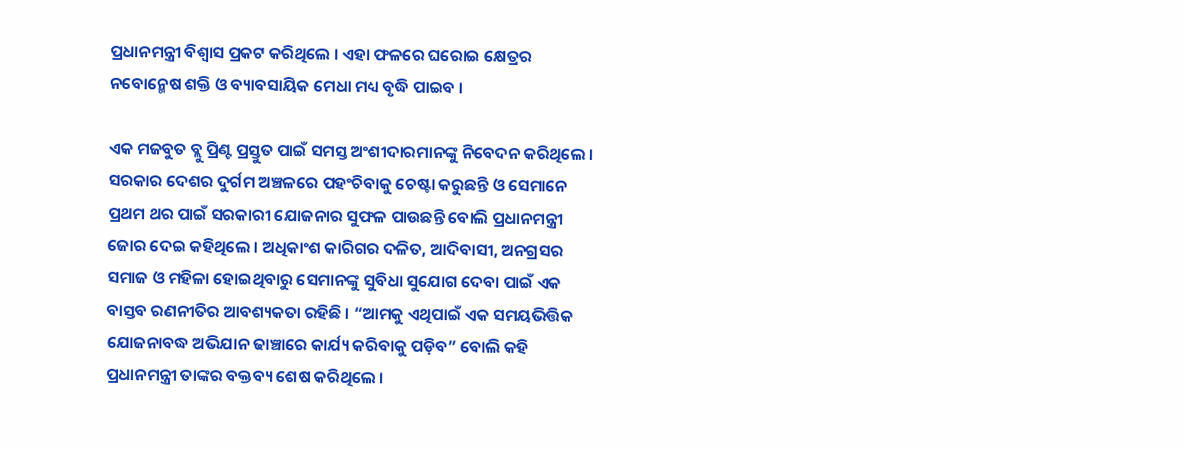ପ୍ରଧାନମନ୍ତ୍ରୀ ବିଶ୍ୱାସ ପ୍ରକଟ କରିଥିଲେ । ଏହା ଫଳରେ ଘରୋଇ କ୍ଷେତ୍ରର ନବୋନ୍ମେଷ ଶକ୍ତି ଓ ବ୍ୟାବସାୟିକ ମେଧା ମଧ୍ୟ ବୃଦ୍ଧି ପାଇବ ।

ଏକ ମଜବୁତ ବ୍ଲୁ ପ୍ରିଣ୍ଟ ପ୍ରସ୍ତୁତ ପାଇଁ ସମସ୍ତ ଅଂଶୀଦାରମାନଙ୍କୁ ନିବେଦନ କରିଥିଲେ । ସରକାର ଦେଶର ଦୁର୍ଗମ ଅଞ୍ଚଳରେ ପହଂଚିବାକୁ ଚେଷ୍ଟା କରୁଛନ୍ତି ଓ ସେମାନେ ପ୍ରଥମ ଥର ପାଇଁ ସରକାରୀ ଯୋଜନାର ସୁଫଳ ପାଉଛନ୍ତି ବୋଲି ପ୍ରଧାନମନ୍ତ୍ରୀ ଜୋର ଦେଇ କହିଥିଲେ । ଅଧିକାଂଶ କାରିଗର ଦଳିତ, ଆଦିବାସୀ, ଅନଗ୍ରସର ସମାଜ ଓ ମହିଳା ହୋଇଥିବାରୁ ସେମାନଙ୍କୁ ସୁବିଧା ସୁଯୋଗ ଦେବା ପାଇଁ ଏକ ବାସ୍ତବ ରଣନୀତିର ଆବଶ୍ୟକତା ରହିଛି । “ଆମକୁ ଏଥିପାଇଁ ଏକ ସମୟଭିତ୍ତିକ ଯୋଜନାବଦ୍ଧ ଅଭିଯାନ ଢାଞ୍ଚାରେ କାର୍ଯ୍ୟ କରିବାକୁ ପଡ଼ିବ” ବୋଲି କହି ପ୍ରଧାନମନ୍ତ୍ରୀ ତାଙ୍କର ବକ୍ତବ୍ୟ ଶେଷ କରିଥିଲେ ।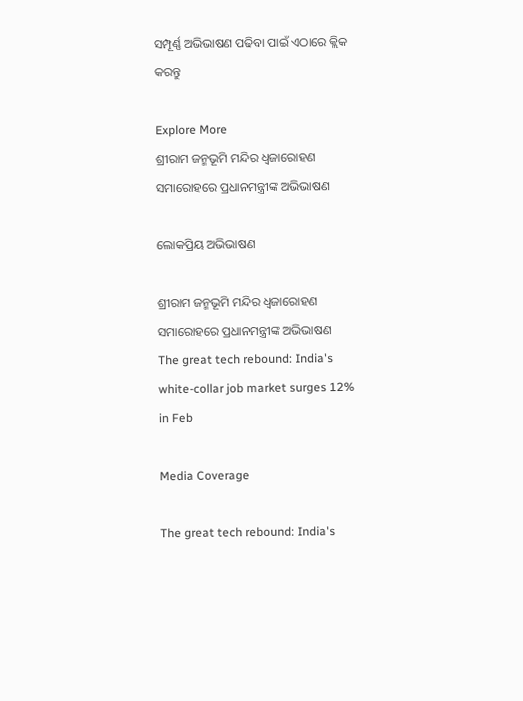ସମ୍ପୂର୍ଣ୍ଣ ଅଭିଭାଷଣ ପଢିବା ପାଇଁ ଏଠାରେ କ୍ଲିକ କରନ୍ତୁ

Explore More
ଶ୍ରୀରାମ ଜନ୍ମଭୂମି ମନ୍ଦିର ଧ୍ଵଜାରୋହଣ ସମାରୋହରେ ପ୍ରଧାନମନ୍ତ୍ରୀଙ୍କ ଅଭିଭାଷଣ

ଲୋକପ୍ରିୟ ଅଭିଭାଷଣ

ଶ୍ରୀରାମ ଜନ୍ମଭୂମି ମନ୍ଦିର ଧ୍ଵଜାରୋହଣ ସମାରୋହରେ ପ୍ରଧାନମନ୍ତ୍ରୀଙ୍କ ଅଭିଭାଷଣ
The great tech rebound: India's white-collar job market surges 12% in Feb

Media Coverage

The great tech rebound: India's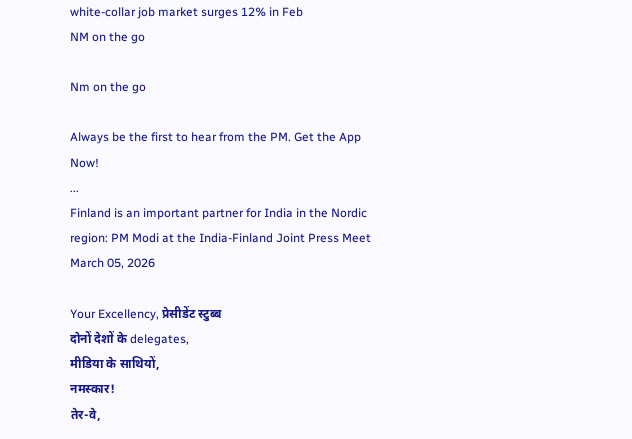white-collar job market surges 12% in Feb
NM on the go

Nm on the go

Always be the first to hear from the PM. Get the App Now!
...
Finland is an important partner for India in the Nordic region: PM Modi at the India-Finland Joint Press Meet
March 05, 2026

Your Excellency, प्रेसीडेंट स्टुब्ब
दोनों देशों के delegates,
मीडिया के साथियों,
नमस्कार!
तेर-वे,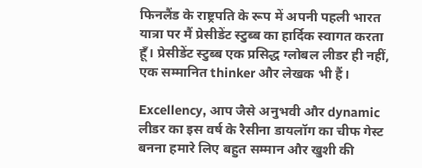फिनलैंड के राष्ट्रपति के रूप में अपनी पहली भारत यात्रा पर मैं प्रेसीडेंट स्टुब्ब का हार्दिक स्वागत करता हूँ। प्रेसीडेंट स्टुब्ब एक प्रसिद्ध ग्लोबल लीडर ही नहीं, एक सम्मानित thinker और लेखक भी हैं।

Excellency, आप जैसे अनुभवी और dynamic लीडर का इस वर्ष के रैसीना डायलॉग का चीफ गेस्ट बनना हमारे लिए बहुत सम्मान और खुशी की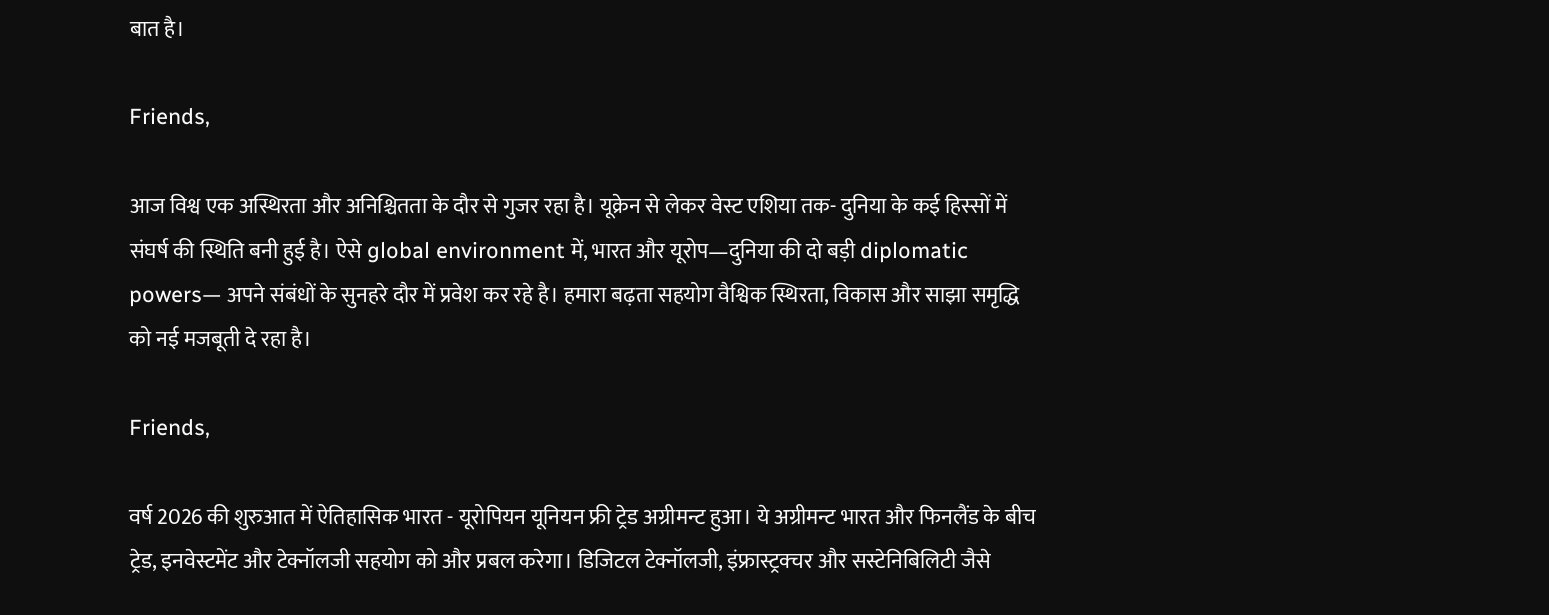बात है।

Friends,

आज विश्व एक अस्थिरता और अनिश्चितता के दौर से गुजर रहा है। यूक्रेन से लेकर वेस्ट एशिया तक- दुनिया के कई हिस्सों में संघर्ष की स्थिति बनी हुई है। ऐसे global environment में, भारत और यूरोप—दुनिया की दो बड़ी diplomatic powers— अपने संबंधों के सुनहरे दौर में प्रवेश कर रहे है। हमारा बढ़ता सहयोग वैश्विक स्थिरता, विकास और साझा समृद्धि को नई मजबूती दे रहा है।

Friends,

वर्ष 2026 की शुरुआत में ऐतिहासिक भारत - यूरोपियन यूनियन फ्री ट्रेड अग्रीमन्ट हुआ। ये अग्रीमन्ट भारत और फिनलैंड के बीच ट्रेड, इनवेस्टमेंट और टेक्नॉलजी सहयोग को और प्रबल करेगा। डिजिटल टेक्नॉलजी, इंफ्रास्ट्रक्चर और सस्टेनिबिलिटी जैसे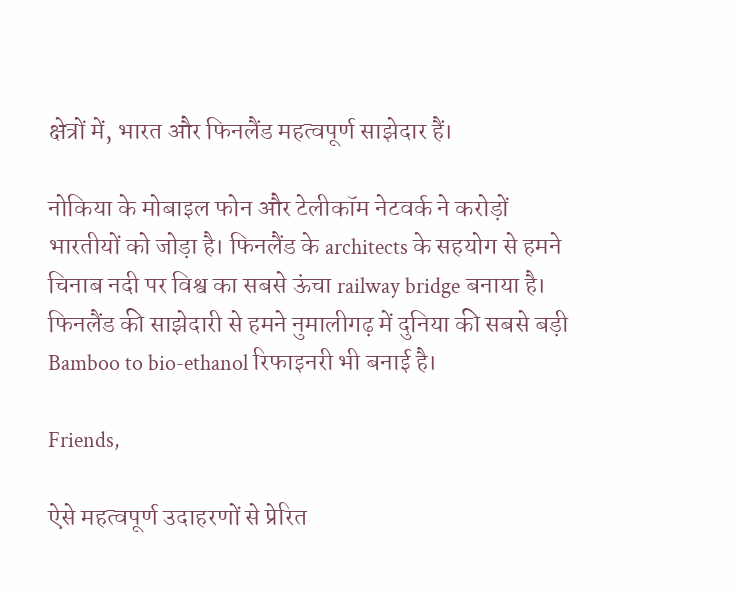क्षेत्रों में, भारत और फिनलैंड महत्वपूर्ण साझेदार हैं।

नोकिया के मोबाइल फोन और टेलीकॉम नेटवर्क ने करोड़ों भारतीयों को जोड़ा है। फिनलैंड के architects के सहयोग से हमने चिनाब नदी पर विश्व का सबसे ऊंचा railway bridge बनाया है। फिनलैंड की साझेदारी से हमने नुमालीगढ़ में दुनिया की सबसे बड़ी Bamboo to bio-ethanol रिफाइनरी भी बनाई है।

Friends,

ऐसे महत्वपूर्ण उदाहरणों से प्रेरित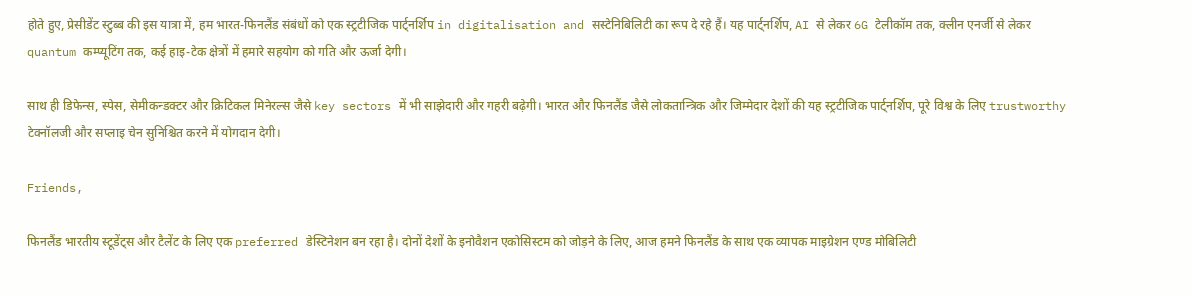होते हुए, प्रेसीडेंट स्टुब्ब की इस यात्रा में, हम भारत-फिनलैंड संबंधों को एक स्ट्रटीजिक पार्ट्नर्शिप in digitalisation and सस्टेनिबिलिटी का रूप दे रहे हैं। यह पार्ट्नर्शिप, AI से लेकर 6G टेलीकॉम तक, क्लीन एनर्जी से लेकर quantum कम्प्यूटिंग तक, कई हाइ-टेक क्षेत्रों में हमारे सहयोग को गति और ऊर्जा देगी।

साथ ही डिफेन्स, स्पेस, सेमीकन्डक्टर और क्रिटिकल मिनेरल्स जैसे key sectors में भी साझेदारी और गहरी बढ़ेगी। भारत और फिनलैंड जैसे लोकतान्त्रिक और जिम्मेदार देशों की यह स्ट्रटीजिक पार्ट्नर्शिप, पूरे विश्व के लिए trustworthy टेक्नॉलजी और सप्लाइ चेन सुनिश्चित करने में योगदान देगी।

Friends,

फिनलैंड भारतीय स्टूडेंट्स और टैलेंट के लिए एक preferred डेस्टिनेशन बन रहा है। दोनों देशों के इनोवैशन एकोसिस्टम को जोड़ने के लिए, आज हमने फिनलैंड के साथ एक व्यापक माइग्रेशन एण्ड मोबिलिटी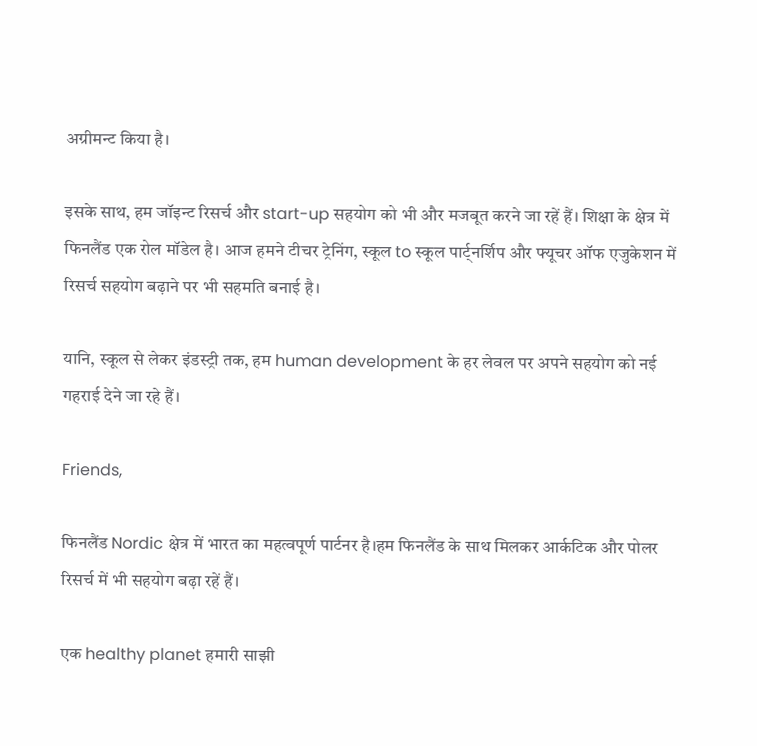अग्रीमन्ट किया है।

इसके साथ, हम जॉइन्ट रिसर्च और start-up सहयोग को भी और मजबूत करने जा रहें हैं। शिक्षा के क्षेत्र में फिनलैंड एक रोल मॉडेल है। आज हमने टीचर ट्रेनिंग, स्कूल to स्कूल पार्ट्नर्शिप और फ्यूचर ऑफ एजुकेशन में रिसर्च सहयोग बढ़ाने पर भी सहमति बनाई है।

यानि, स्कूल से लेकर इंडस्ट्री तक, हम human development के हर लेवल पर अपने सहयोग को नई गहराई देने जा रहे हैं।

Friends,

फिनलैंड Nordic क्षेत्र में भारत का महत्वपूर्ण पार्टनर है।हम फिनलैंड के साथ मिलकर आर्कटिक और पोलर रिसर्च में भी सहयोग बढ़ा रहें हैं।

एक healthy planet हमारी साझी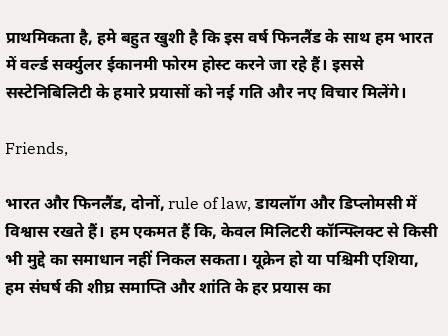प्राथमिकता है, हमे बहुत खुशी है कि इस वर्ष फिनलैंड के साथ हम भारत में वर्ल्ड सर्क्युलर ईकानमी फोरम होस्ट करने जा रहे हैं। इससे सस्टेनिबिलिटी के हमारे प्रयासों को नई गति और नए विचार मिलेंगे।

Friends,

भारत और फिनलैंड, दोनों, rule of law, डायलॉग और डिप्लोमसी में विश्वास रखते हैं। हम एकमत हैं कि, केवल मिलिटरी कॉन्फ्लिक्ट से किसी भी मुद्दे का समाधान नहीं निकल सकता। यूक्रेन हो या पश्चिमी एशिया, हम संघर्ष की शीघ्र समाप्ति और शांति के हर प्रयास का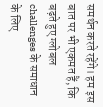समर्थन करते रहेंगे। हम इस बात पर भी एकमत हैं, कि बढ़ते हुए ग्लोबल challenges के समाधान के लिए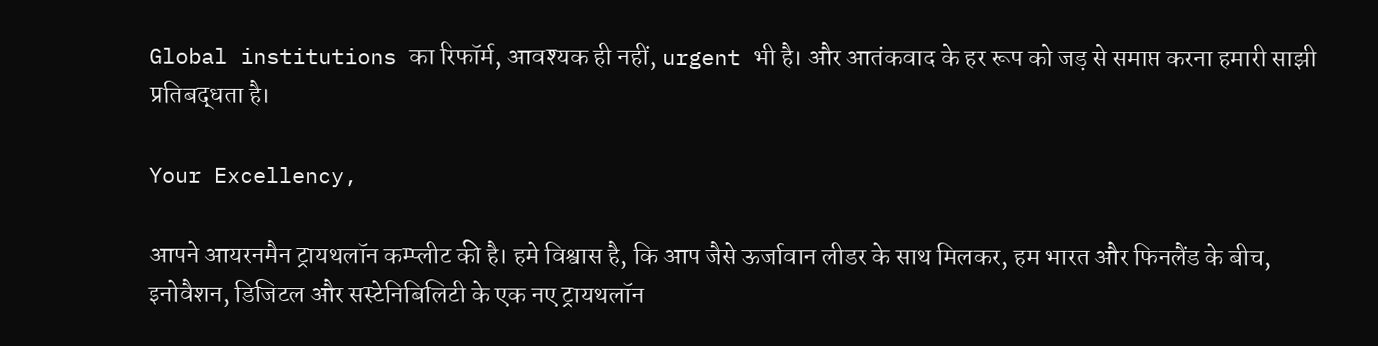Global institutions का रिफॉर्म, आवश्यक ही नहीं, urgent भी है। और आतंकवाद के हर रूप को जड़ से समाप्त करना हमारी साझी प्रतिबद्धता है।

Your Excellency,

आपने आयरनमैन ट्रायथलॉन कम्प्लीट की है। हमे विश्वास है, कि आप जैसे ऊर्जावान लीडर के साथ मिलकर, हम भारत और फिनलैंड के बीच, इनोवैशन, डिजिटल और सस्टेनिबिलिटी के एक नए ट्रायथलॉन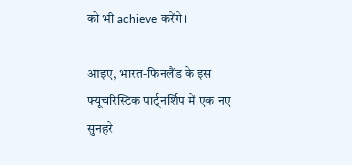को भी achieve करेंगे।

आइए, भारत-फिनलैंड के इस फ्यूचरिस्टिक पार्ट्नर्शिप में एक नए सुनहरे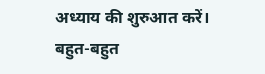अध्याय की शुरुआत करें। बहुत-बहुत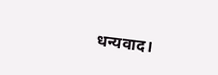धन्यवाद।